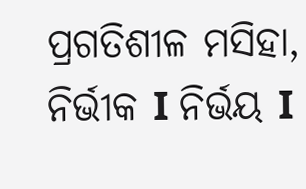ପ୍ରଗତିଶୀଳ ମସିହା, ନିର୍ଭୀକ I ନିର୍ଭୟ I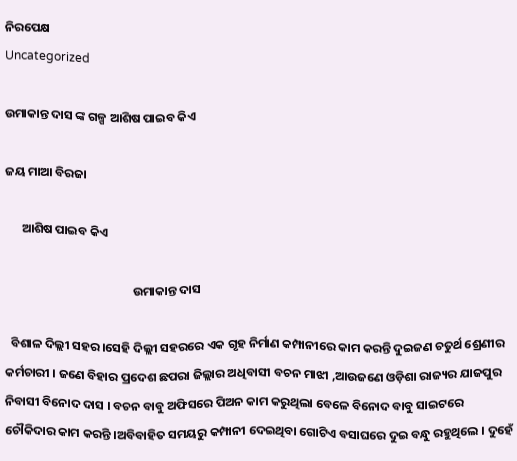ନିରପେକ୍ଷ
Uncategorized

ଉମାକାନ୍ତ ଦାସ ଙ୍କ ଗଳ୍ପ ଆଶିଷ ପାଇବ କିଏ

ଜୟ ମାଆ ବିରଜା

      ଆଶିଷ ପାଇବ କିଏ

                                              ଉମାକାନ୍ତ ଦାସ

  ବିଶାଳ ଦିଲ୍ଲୀ ସହର ।ସେହି ଦିଲ୍ଲୀ ସହରରେ ଏକ ଗୃହ ନିର୍ମାଣ କମ୍ପାନୀରେ କାମ କରନ୍ତି ଦୁଇଜଣ ଚତୁର୍ଥ ଶ୍ରେଣୀର କର୍ମଚାରୀ । ଜଣେ ବିହାର ପ୍ରଦେଶ ଛପରା ଜିଲ୍ଲାର ଅଧିବାସୀ ବଚନ ମାଝୀ ,ଆଉଜଣେ ଓଡ଼ିଶା ରାଜ୍ୟର ଯାଜପୁର ନିବାସୀ ବିନୋଦ ଦାସ । ବଚନ ବାବୁ ଅଫିସରେ ପିଅନ କାମ କରୁଥିଲା ବେଳେ ବିନୋଦ ବାବୁ ସାଇଟରେ ଚୌକିଦାର କାମ କରନ୍ତି ।ଅବିବାହିତ ସମୟରୁ କମ୍ପାନୀ ଦେଇଥିବା ଗୋଟିଏ ବସାଘରେ ଦୁଇ ବନ୍ଧୁ ରହୁଥିଲେ । ଦୁହେଁ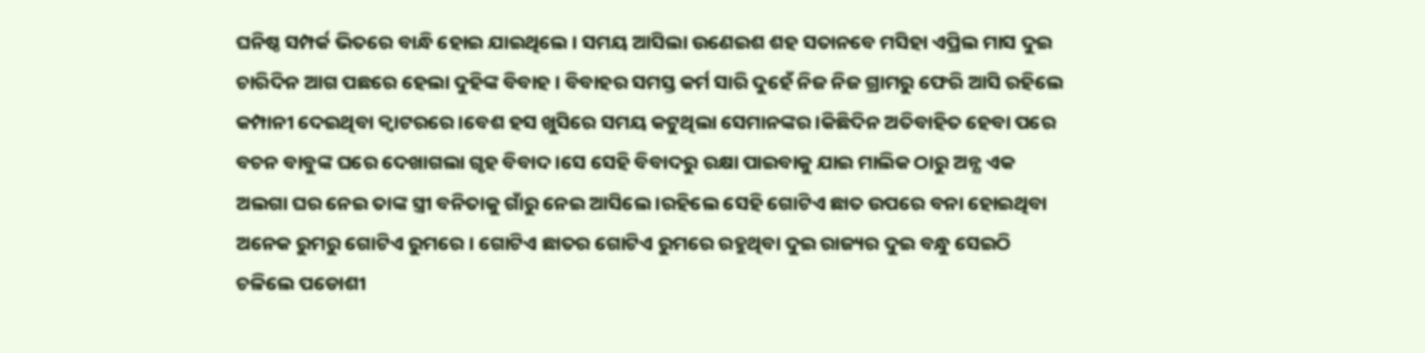ଘନିଷ୍ଠ ସମ୍ପର୍କ ଭିତରେ ବାନ୍ଧି ହୋଇ ଯାଇଥିଲେ । ସମୟ ଆସିଲା ଉଣେଇଶ ଶହ ସତାନବେ ମସିହା ଏପ୍ରିଲ ମାସ ଦୁଇ ଚାରିଦିନ ଆଗ ପଛରେ ହେଲା ଦୁହିଙ୍କ ବିବାହ । ବିବାହର ସମସ୍ତ କର୍ମ ସାରି ଦୁହେଁ ନିଜ ନିଜ ଗ୍ରାମରୁ ଫେରି ଆସି ରହିଲେ କମ୍ପାନୀ ଦେଇଥିବା କ୍ବାଟରରେ ।ବେଶ ହସ ଖୁସିରେ ସମୟ କଟୁଥିଲା ସେମାନଙ୍କର ।କିଛିଦିନ ଅତିବାହିତ ହେବା ପରେ ବଚନ ବାବୁଙ୍କ ଘରେ ଦେଖାଗଲା ଗୃହ ବିବାଦ ।ସେ ସେହି ବିବାଦରୁ ରକ୍ଷା ପାଇବାକୁ ଯାଇ ମାଲିକ ଠାରୁ ଅନ୍ଯ ଏକ ଅଲଗା ଘର ନେଇ ତାଙ୍କ ସ୍ତ୍ରୀ ବନିତାକୁ ଗାଁରୁ ନେଇ ଆସିଲେ ।ରହିଲେ ସେହି ଗୋଟିଏ ଛାତ ଉପରେ ବନା ହୋଇଥିବା ଅନେକ ରୁମରୁ ଗୋଟିଏ ରୁମରେ । ଗୋଟିଏ ଛାତର ଗୋଟିଏ ରୁମରେ ରହୁଥିବା ଦୁଇ ରାଜ୍ୟର ଦୁଇ ବନ୍ଧୁ ସେଇଠି ଚଳିଲେ ପଡୋଶୀ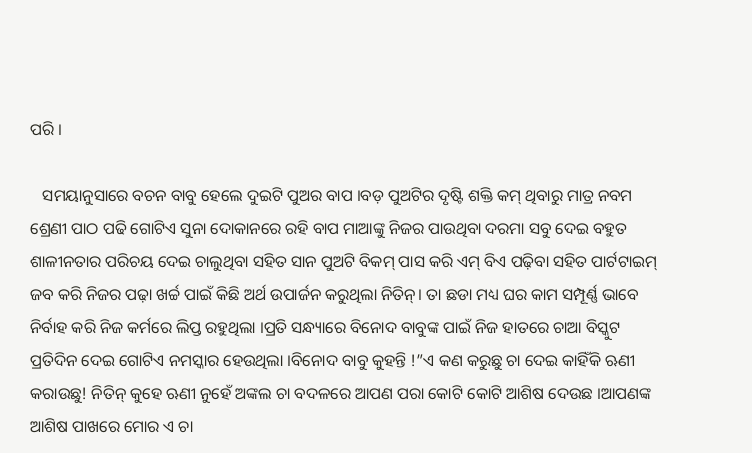ପରି ।

   ସମୟାନୁସାରେ ବଚନ ବାବୁ ହେଲେ ଦୁଇଟି ପୁଅର ବାପ ।ବଡ଼ ପୁଅଟିର ଦୃଷ୍ଟି ଶକ୍ତି କମ୍ ଥିବାରୁ ମାତ୍ର ନବମ ଶ୍ରେଣୀ ପାଠ ପଢି ଗୋଟିଏ ସୁନା ଦୋକାନରେ ରହି ବାପ ମାଆଙ୍କୁ ନିଜର ପାଉଥିବା ଦରମା ସବୁ ଦେଇ ବହୁତ ଶାଳୀନତାର ପରିଚୟ ଦେଇ ଚାଲୁଥିବା ସହିତ ସାନ ପୁଅଟି ବିକମ୍ ପାସ କରି ଏମ୍ ବିଏ ପଢ଼ିବା ସହିତ ପାର୍ଟଟାଇମ୍ ଜବ କରି ନିଜର ପଢ଼ା ଖର୍ଚ୍ଚ ପାଇଁ କିଛି ଅର୍ଥ ଉପାର୍ଜନ କରୁଥିଲା ନିତିନ୍। ତା ଛଡା ମଧ୍ୟ ଘର କାମ ସମ୍ପୂର୍ଣ୍ଣ ଭାବେ ନିର୍ବାହ କରି ନିଜ କର୍ମରେ ଲିପ୍ତ ରହୁଥିଲା ।ପ୍ରତି ସନ୍ଧ୍ୟାରେ ବିନୋଦ ବାବୁଙ୍କ ପାଇଁ ନିଜ ହାତରେ ଚାଆ ବିସ୍କୁଟ ପ୍ରତିଦିନ ଦେଇ ଗୋଟିଏ ନମସ୍କାର ହେଉଥିଲା ।ବିନୋଦ ବାବୁ କୁହନ୍ତି !”ଏ କଣ କରୁଛୁ ଚା ଦେଇ କାହିଁକି ଋଣୀ କରାଉଛୁ! ନିତିନ୍ କୁହେ ଋଣୀ ନୁହେଁ ଅଙ୍କଲ ଚା ବଦଳରେ ଆପଣ ପରା କୋଟି କୋଟି ଆଶିଷ ଦେଉଛ ।ଆପଣଙ୍କ ଆଶିଷ ପାଖରେ ମୋର ଏ ଚା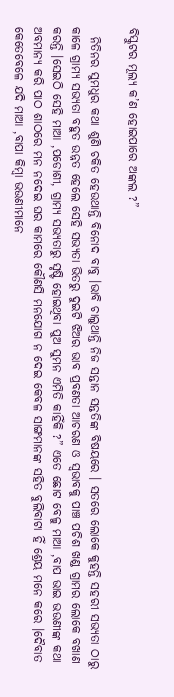ବିସ୍କୁଟର ମୂଲ୍ୟ କ’ଣ ହୋଇପାରେ ଅଙ୍କଲ ?”

  ନିତିନର ସୁମଧୁର କଥା ଶୁଣି ଚକିତ ହେଉଥାନ୍ତି ବିନୋଦ ବାବୁ ।ଭାବି ଚାଲୁଥାନ୍ତି ନିଜ ସନ୍ତାନ ସନ୍ତତିଙ୍କ ବିଷୟରେ । ସତରେ ଲୋକେ କୁହନ୍ତି ସହରୀ ସଭ୍ଯତା ଠାରୁ କାଳେ ଗ୍ରାମ୍ଯ ସଭ୍ଯତା ବହୁତ ଉନ୍ନତ ହେଲେ ସେହି ସଭ୍ଯତା ଭିତରୁ ଦୁଇଟି ଝିଅର ଭାବ ପ୍ରବଣତା ଆଚରଣ ଓ ସ୍ବଭାବକୁ ପାଞ୍ଚ ପଚିଶ ଖଣ୍ଡ ଗ୍ରାମର ଲୋକେ ବଖାଣ କରନ୍ତି ।ସେଇଠି ସେହି ମାଆ ,ପଡୋଶୀ, ଗ୍ରାମ୍ଯ ସଭ୍ୟତାରୁ ସୃଷ୍ଟି ହୋଇଥିବା ପୁଅ ସୁମନ ଏମିତି କାହିଁକି ?” ଏତେ ଛୋଟ ବେଳୁ ମାଆ ,ବାପ ଭାଇ ଭଉଣୀଙ୍କ କଥା ଅବମାନ୍ଯ କରି ପାଠ ଶାଠରେ ମନ ନଦେଇ ଘର କାମରେ କୌଣସି ମନଯୋଗ ନ ଦେଇ କେବଳ ସାଙ୍ଗମାନଙ୍କ ସହିତ ବୁଲିବାଟା ହିଁ ଶ୍ରେୟ ମନେ କରେ ।ଦୈବାତ କେତେବେଳେ ଯଦି ମାଆ ,ବାପା କିମ୍ବା ଭଉଣୀମାନେ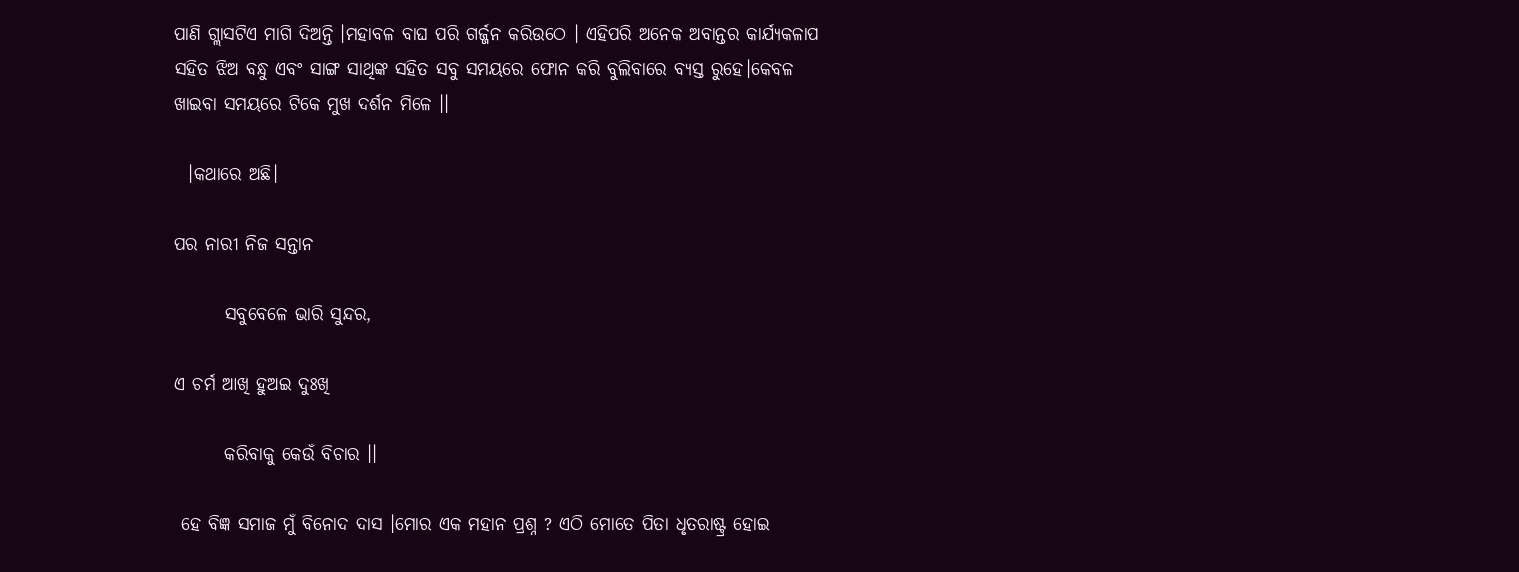ପାଣି ଗ୍ଲାସଟିଏ ମାଗି ଦିଅନ୍ତି ।ମହାବଳ ବାଘ ପରି ଗର୍ଜ୍ଜନ କରିଉଠେ । ଏହିପରି ଅନେକ ଅବାନ୍ତର କାର୍ଯ୍ୟକଳାପ ସହିତ ଝିଅ ବନ୍ଧୁ ଏବଂ ସାଙ୍ଗ ସାଥିଙ୍କ ସହିତ ସବୁ ସମୟରେ ଫୋନ କରି ବୁଲିବାରେ ବ୍ଯସ୍ତ ରୁହେ।କେବଳ ଖାଇବା ସମୟରେ ଟିକେ ମୁଖ ଦର୍ଶନ ମିଳେ ।।

  ।କଥାରେ ଅଛି।

ପର ନାରୀ ନିଜ ସନ୍ତାନ

       ସବୁବେଳେ ଭାରି ସୁନ୍ଦର,

ଏ ଚର୍ମ ଆଖି ହୁଅଇ ଦୁଃଖି

       କରିବାକୁ କେଉଁ ବିଚାର ।।

 ହେ ବିଜ୍ଞ ସମାଜ ମୁଁ ବିନୋଦ ଦାସ ।ମୋର ଏକ ମହାନ ପ୍ରଶ୍ନ ? ଏଠି ମୋତେ ପିତା ଧୃତରାଷ୍ଟ୍ର ହୋଇ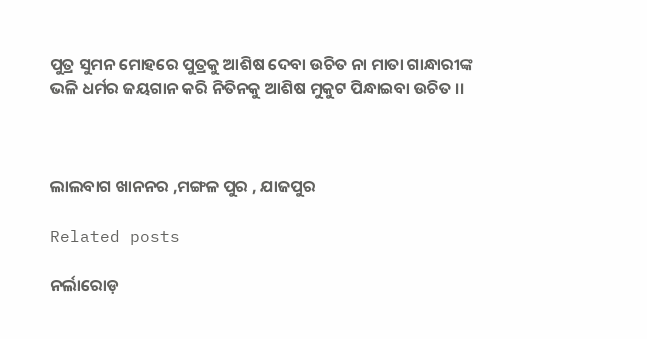ପୁତ୍ର ସୁମନ ମୋହରେ ପୁତ୍ରକୁ ଆଶିଷ ଦେବା ଉଚିତ ନା ମାତା ଗାନ୍ଧାରୀଙ୍କ ଭଳି ଧର୍ମର ଜୟଗାନ କରି ନିତିନକୁ ଆଶିଷ ମୁକୁଟ ପିନ୍ଧାଇବା ଉଚିତ ।।



ଲାଲବାଗ ଖାନନର ,ମଙ୍ଗଳ ପୁର , ଯାଜପୁର

Related posts

ନର୍ଲାରୋଡ଼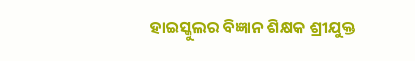ହାଇସ୍କୁଲର ବିଜ୍ଞାନ ଶିକ୍ଷକ ଶ୍ରୀଯୁକ୍ତ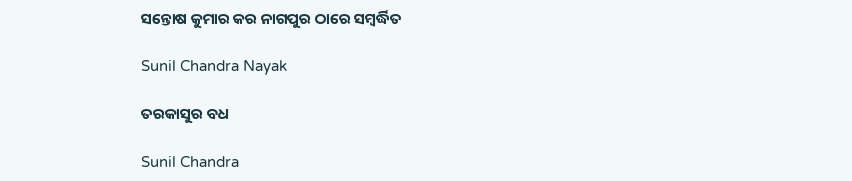ସନ୍ତୋଷ କୁମାର କର ନାଗପୁର ଠାରେ ସମ୍ବର୍ଦ୍ଧିତ

Sunil Chandra Nayak

ତରକାସୁର ବଧ

Sunil Chandra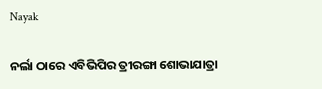Nayak

ନର୍ଲା ଠାରେ ଏବିଭିପିର ତ୍ରୀରଙ୍ଗା ଶୋଭାଯାତ୍ରା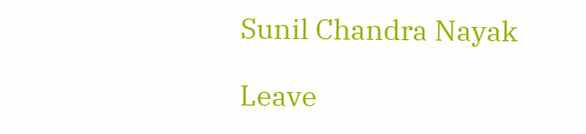Sunil Chandra Nayak

Leave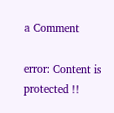a Comment

error: Content is protected !!